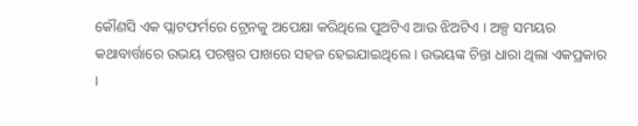କୌଣସି ଏକ ପ୍ଲାଟଫର୍ମରେ ଟ୍ରେନକୁ ଅପେକ୍ଷା କରିଥିଲେ ପୁଅଟିଏ ଆଉ ଝିଅଟିଏ । ଅଳ୍ପ ସମୟର କଥାବାର୍ତ୍ତାରେ ଉଭୟ ପରଷ୍ପର ପାଖରେ ସହଜ ହେଇଯାଇଥିଲେ । ଉଭୟଙ୍କ ଚିନ୍ତା ଧାରା ଥିଲା ଏକପ୍ରକାର ।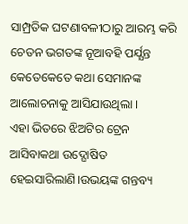ସାମ୍ପ୍ରତିକ ଘଟଣାବଳୀଠାରୁ ଆରମ୍ଭ କରି ଚେତନ ଭଗତଙ୍କ ନୂଆବହି ପର୍ଯ୍ଯନ୍ତ କେତେକେତେ କଥା ସେମାନଙ୍କ ଆଲୋଚନାକୁ ଆସିଯାଉଥିଲା ।
ଏହା ଭିତରେ ଝିଅଟିର ଟ୍ରେନ ଆସିବାକଥା ଉଦ୍ଘୋଷିତ ହେଇସାରିଲାଣି।ଉଭୟଙ୍କ ଗନ୍ତବ୍ୟ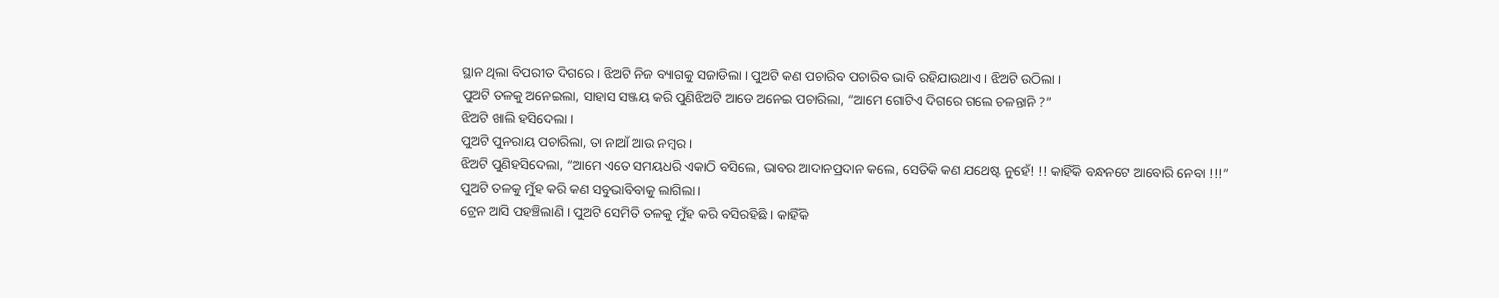ସ୍ଥାନ ଥିଲା ବିପରୀତ ଦିଗରେ । ଝିଅଟି ନିଜ ବ୍ୟାଗକୁ ସଜାଡିଲା । ପୁଅଟି କଣ ପଚାରିବ ପଚାରିବ ଭାବି ରହିଯାଉଥାଏ । ଝିଅଟି ଉଠିଲା ।
ପୁଅଟି ତଳକୁ ଅନେଇଲା, ସାହାସ ସଞ୍ଜୟ କରି ପୁଣିଝିଅଟି ଆଡେ ଅନେଇ ପଚାରିଲା, “ଆମେ ଗୋଟିଏ ଦିଗରେ ଗଲେ ଚଳନ୍ତାନି ?”
ଝିଅଟି ଖାଲି ହସିଦେଲା ।
ପୁଅଟି ପୁନରାୟ ପଚାରିଲା, ତା ନାଆଁ ଆଉ ନମ୍ବର ।
ଝିଅଟି ପୁଣିହସିଦେଲା, “ଆମେ ଏତେ ସମୟଧରି ଏକାଠି ବସିଲେ, ଭାବର ଆଦାନପ୍ରଦାନ କଲେ, ସେତିକି କଣ ଯଥେଷ୍ଟ ନୁହେଁ! !! କାହିଁକି ବନ୍ଧନଟେ ଆବୋରି ନେବା !!!”
ପୁଅଟି ତଳକୁ ମୁଁହ କରି କଣ ସବୁଭାବିବାକୁ ଲାଗିଲା।
ଟ୍ରେନ ଆସି ପହଞ୍ଚିଲାଣି । ପୁଅଟି ସେମିତି ତଳକୁ ମୁଁହ କରି ବସିରହିଛି । କାହିଁକି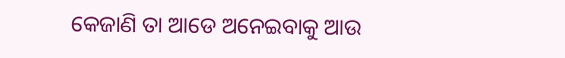କେଜାଣି ତା ଆଡେ ଅନେଇବାକୁ ଆଉ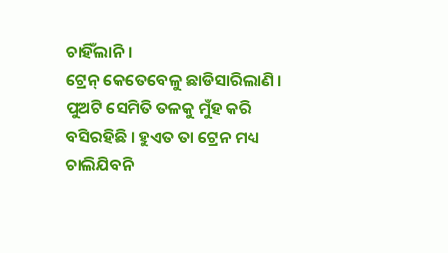ଚାହିଁଲାନି ।
ଟ୍ରେନ୍ କେତେବେଳୁ ଛାଡିସାରିଲାଣି । ପୁଅଟି ସେମିତି ତଳକୁ ମୁଁହ କରି ବସିରହିଛି । ହୁଏତ ତା ଟ୍ରେନ ମଧ୍ୟ ଚାଲିଯିବନି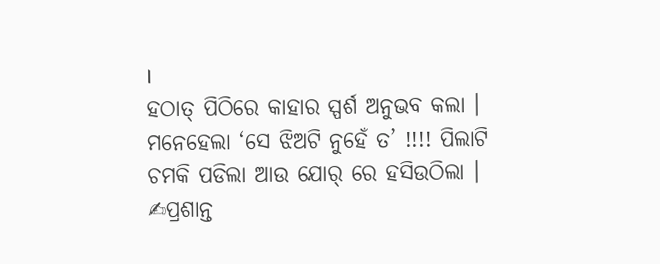।
ହଠାତ୍ ପିଠିରେ କାହାର ସ୍ପର୍ଶ ଅନୁଭବ କଲା । ମନେହେଲା ‘ସେ ଝିଅଟି ନୁହେଁ ତ’ !!!! ପିଲାଟି ଚମକି ପଡିଲା ଆଉ ଯୋର୍ ରେ ହସିଉଠିଲା ।
✍ପ୍ରଶାନ୍ତ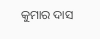କୁମାର ଦାସ